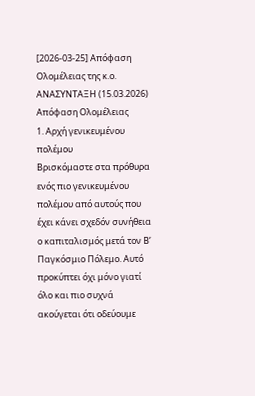[2026-03-25] Απόφαση Ολομέλειας της κ.ο. ΑΝΑΣΥΝΤΑΞΗ (15.03.2026)
Απόφαση Ολομέλειας
1. Αρχή γενικευμένου πολέμου
Βρισκόμαστε στα πρόθυρα ενός πιο γενικευμένου πολέμου από αυτούς που έχει κάνει σχεδόν συνήθεια ο καπιταλισμός μετά τον Β’ Παγκόσμιο Πόλεμο. Αυτό προκύπτει όχι μόνο γιατί όλο και πιο συχνά ακούγεται ότι οδεύουμε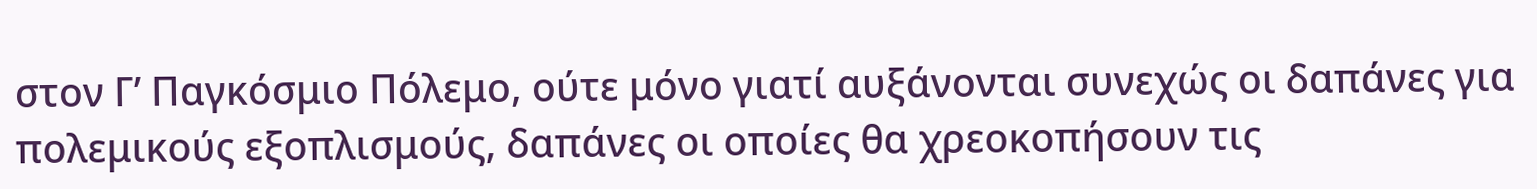στον Γ’ Παγκόσμιο Πόλεμο, ούτε μόνο γιατί αυξάνονται συνεχώς οι δαπάνες για πολεμικούς εξοπλισμούς, δαπάνες οι οποίες θα χρεοκοπήσουν τις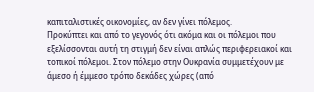καπιταλιστικές οικονομίες, αν δεν γίνει πόλεμος.
Προκύπτει και από το γεγονός ότι ακόμα και οι πόλεμοι που εξελίσσονται αυτή τη στιγμή δεν είναι απλώς περιφερειακοί και τοπικοί πόλεμοι. Στον πόλεμο στην Ουκρανία συμμετέχουν με άμεσο ή έμμεσο τρόπο δεκάδες χώρες (από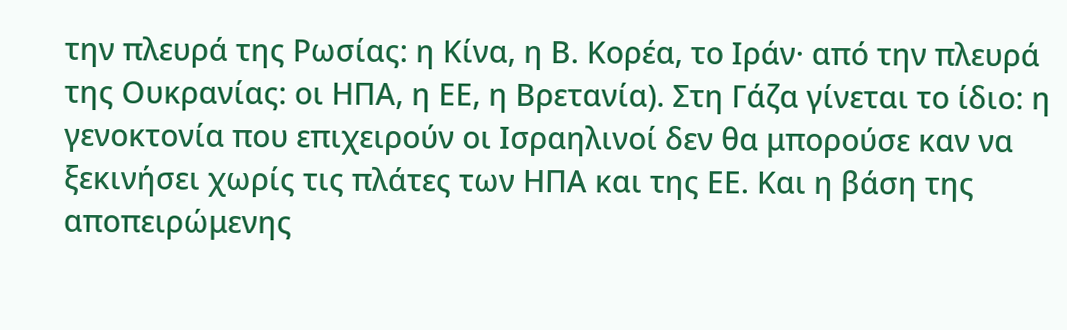την πλευρά της Ρωσίας: η Κίνα, η Β. Κορέα, το Ιράν· από την πλευρά της Ουκρανίας: οι ΗΠΑ, η ΕΕ, η Βρετανία). Στη Γάζα γίνεται το ίδιο: η γενοκτονία που επιχειρούν οι Ισραηλινοί δεν θα μπορούσε καν να ξεκινήσει χωρίς τις πλάτες των ΗΠΑ και της ΕΕ. Και η βάση της αποπειρώμενης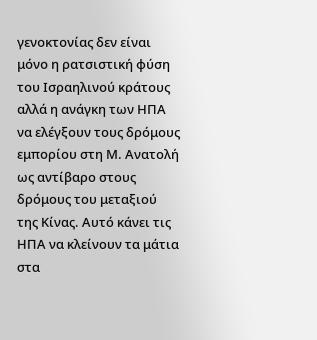γενοκτονίας δεν είναι μόνο η ρατσιστική φύση του Ισραηλινού κράτους αλλά η ανάγκη των ΗΠΑ να ελέγξουν τους δρόμους εμπορίου στη Μ. Ανατολή ως αντίβαρο στους δρόμους του μεταξιού της Κίνας. Αυτό κάνει τις ΗΠΑ να κλείνουν τα μάτια στα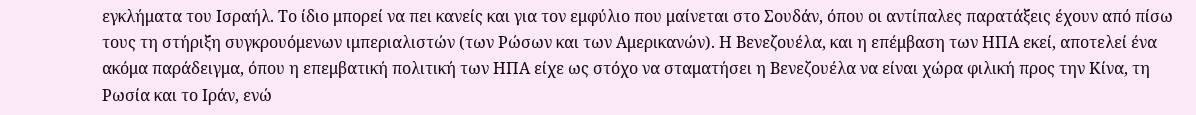εγκλήματα του Ισραήλ. Το ίδιο μπορεί να πει κανείς και για τον εμφύλιο που μαίνεται στο Σουδάν, όπου οι αντίπαλες παρατάξεις έχουν από πίσω τους τη στήριξη συγκρουόμενων ιμπεριαλιστών (των Ρώσων και των Αμερικανών). Η Βενεζουέλα, και η επέμβαση των ΗΠΑ εκεί, αποτελεί ένα ακόμα παράδειγμα, όπου η επεμβατική πολιτική των ΗΠΑ είχε ως στόχο να σταματήσει η Βενεζουέλα να είναι χώρα φιλική προς την Κίνα, τη Ρωσία και το Ιράν, ενώ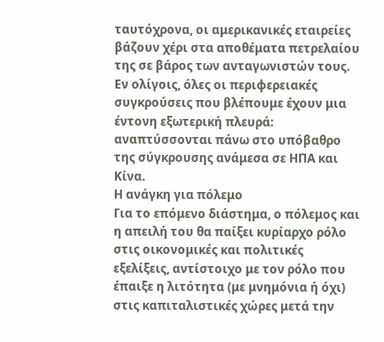ταυτόχρονα, οι αμερικανικές εταιρείες βάζουν χέρι στα αποθέματα πετρελαίου της σε βάρος των ανταγωνιστών τους.
Εν ολίγοις, όλες οι περιφερειακές συγκρούσεις που βλέπουμε έχουν μια έντονη εξωτερική πλευρά: αναπτύσσονται πάνω στο υπόβαθρο της σύγκρουσης ανάμεσα σε ΗΠΑ και Κίνα.
Η ανάγκη για πόλεμο
Για το επόμενο διάστημα, ο πόλεμος και η απειλή του θα παίξει κυρίαρχο ρόλο στις οικονομικές και πολιτικές εξελίξεις, αντίστοιχο με τον ρόλο που έπαιξε η λιτότητα (με μνημόνια ή όχι) στις καπιταλιστικές χώρες μετά την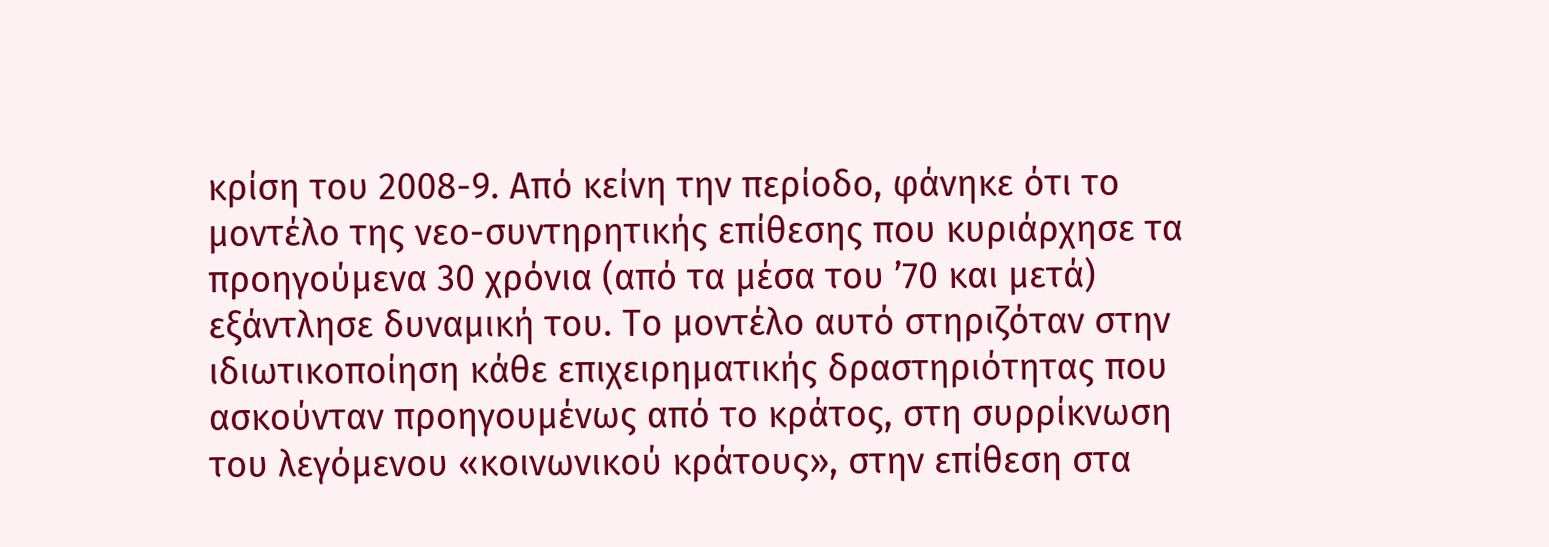κρίση του 2008-9. Από κείνη την περίοδο, φάνηκε ότι το μοντέλο της νεο-συντηρητικής επίθεσης που κυριάρχησε τα προηγούμενα 30 χρόνια (από τα μέσα του ’70 και μετά) εξάντλησε δυναμική του. Το μοντέλο αυτό στηριζόταν στην ιδιωτικοποίηση κάθε επιχειρηματικής δραστηριότητας που ασκούνταν προηγουμένως από το κράτος, στη συρρίκνωση του λεγόμενου «κοινωνικού κράτους», στην επίθεση στα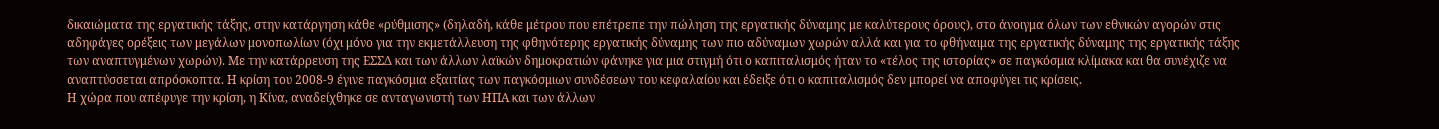δικαιώματα της εργατικής τάξης, στην κατάργηση κάθε «ρύθμισης» (δηλαδή, κάθε μέτρου που επέτρεπε την πώληση της εργατικής δύναμης με καλύτερους όρους), στο άνοιγμα όλων των εθνικών αγορών στις αδηφάγες ορέξεις των μεγάλων μονοπωλίων (όχι μόνο για την εκμετάλλευση της φθηνότερης εργατικής δύναμης των πιο αδύναμων χωρών αλλά και για το φθήναιμα της εργατικής δύναμης της εργατικής τάξης των αναπτυγμένων χωρών). Με την κατάρρευση της ΕΣΣΔ και των άλλων λαϊκών δημοκρατιών φάνηκε για μια στιγμή ότι ο καπιταλισμός ήταν το «τέλος της ιστορίας» σε παγκόσμια κλίμακα και θα συνέχιζε να αναπτύσσεται απρόσκοπτα. Η κρίση του 2008-9 έγινε παγκόσμια εξαιτίας των παγκόσμιων συνδέσεων του κεφαλαίου και έδειξε ότι ο καπιταλισμός δεν μπορεί να αποφύγει τις κρίσεις.
Η χώρα που απέφυγε την κρίση, η Κίνα, αναδείχθηκε σε ανταγωνιστή των ΗΠΑ και των άλλων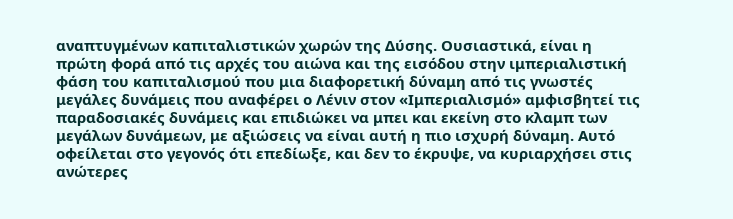αναπτυγμένων καπιταλιστικών χωρών της Δύσης. Ουσιαστικά, είναι η πρώτη φορά από τις αρχές του αιώνα και της εισόδου στην ιμπεριαλιστική φάση του καπιταλισμού που μια διαφορετική δύναμη από τις γνωστές μεγάλες δυνάμεις που αναφέρει ο Λένιν στον «Ιμπεριαλισμό» αμφισβητεί τις παραδοσιακές δυνάμεις και επιδιώκει να μπει και εκείνη στο κλαμπ των μεγάλων δυνάμεων, με αξιώσεις να είναι αυτή η πιο ισχυρή δύναμη. Αυτό οφείλεται στο γεγονός ότι επεδίωξε, και δεν το έκρυψε, να κυριαρχήσει στις ανώτερες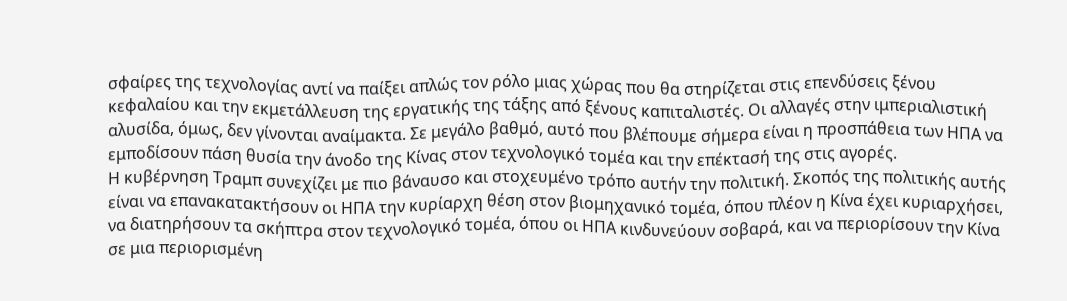σφαίρες της τεχνολογίας αντί να παίξει απλώς τον ρόλο μιας χώρας που θα στηρίζεται στις επενδύσεις ξένου κεφαλαίου και την εκμετάλλευση της εργατικής της τάξης από ξένους καπιταλιστές. Οι αλλαγές στην ιμπεριαλιστική αλυσίδα, όμως, δεν γίνονται αναίμακτα. Σε μεγάλο βαθμό, αυτό που βλέπουμε σήμερα είναι η προσπάθεια των ΗΠΑ να εμποδίσουν πάση θυσία την άνοδο της Κίνας στον τεχνολογικό τομέα και την επέκτασή της στις αγορές.
Η κυβέρνηση Τραμπ συνεχίζει με πιο βάναυσο και στοχευμένο τρόπο αυτήν την πολιτική. Σκοπός της πολιτικής αυτής είναι να επανακατακτήσουν οι ΗΠΑ την κυρίαρχη θέση στον βιομηχανικό τομέα, όπου πλέον η Κίνα έχει κυριαρχήσει, να διατηρήσουν τα σκήπτρα στον τεχνολογικό τομέα, όπου οι ΗΠΑ κινδυνεύουν σοβαρά, και να περιορίσουν την Κίνα σε μια περιορισμένη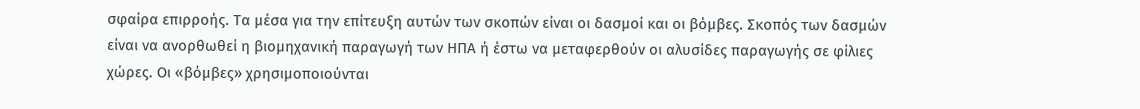σφαίρα επιρροής. Τα μέσα για την επίτευξη αυτών των σκοπών είναι οι δασμοί και οι βόμβες. Σκοπός των δασμών είναι να ανορθωθεί η βιομηχανική παραγωγή των ΗΠΑ ή έστω να μεταφερθούν οι αλυσίδες παραγωγής σε φίλιες χώρες. Οι «βόμβες» χρησιμοποιούνται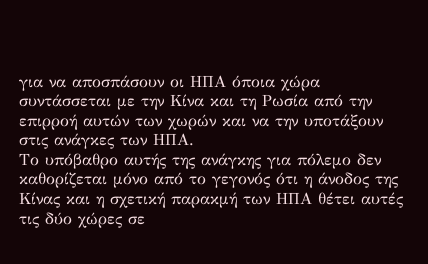για να αποσπάσουν οι ΗΠΑ όποια χώρα συντάσσεται με την Κίνα και τη Ρωσία από την επιρροή αυτών των χωρών και να την υποτάξουν στις ανάγκες των ΗΠΑ.
Το υπόβαθρο αυτής της ανάγκης για πόλεμο δεν καθορίζεται μόνο από το γεγονός ότι η άνοδος της Κίνας και η σχετική παρακμή των ΗΠΑ θέτει αυτές τις δύο χώρες σε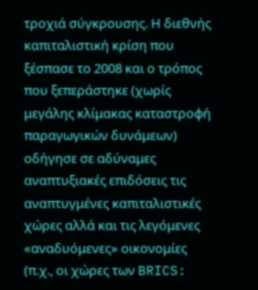τροχιά σύγκρουσης. Η διεθνής καπιταλιστική κρίση που ξέσπασε το 2008 και ο τρόπος που ξεπεράστηκε (χωρίς μεγάλης κλίμακας καταστροφή παραγωγικών δυνάμεων) οδήγησε σε αδύναμες αναπτυξιακές επιδόσεις τις αναπτυγμένες καπιταλιστικές χώρες αλλά και τις λεγόμενες «αναδυόμενες» οικονομίες (π.χ., οι χώρες των BRICS: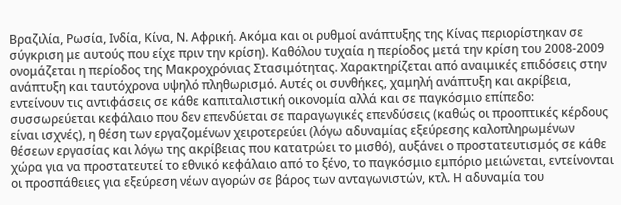Βραζιλία, Ρωσία, Ινδία, Κίνα, Ν. Αφρική. Ακόμα και οι ρυθμοί ανάπτυξης της Κίνας περιορίστηκαν σε σύγκριση με αυτούς που είχε πριν την κρίση). Καθόλου τυχαία η περίοδος μετά την κρίση του 2008-2009 ονομάζεται η περίοδος της Μακροχρόνιας Στασιμότητας. Χαρακτηρίζεται από αναιμικές επιδόσεις στην ανάπτυξη και ταυτόχρονα υψηλό πληθωρισμό. Αυτές οι συνθήκες, χαμηλή ανάπτυξη και ακρίβεια, εντείνουν τις αντιφάσεις σε κάθε καπιταλιστική οικονομία αλλά και σε παγκόσμιο επίπεδο: συσσωρεύεται κεφάλαιο που δεν επενδύεται σε παραγωγικές επενδύσεις (καθώς οι προοπτικές κέρδους είναι ισχνές), η θέση των εργαζομένων χειροτερεύει (λόγω αδυναμίας εξεύρεσης καλοπληρωμένων θέσεων εργασίας και λόγω της ακρίβειας που κατατρώει το μισθό), αυξάνει ο προστατευτισμός σε κάθε χώρα για να προστατευτεί το εθνικό κεφάλαιο από το ξένο, το παγκόσμιο εμπόριο μειώνεται, εντείνονται οι προσπάθειες για εξεύρεση νέων αγορών σε βάρος των ανταγωνιστών, κτλ. Η αδυναμία του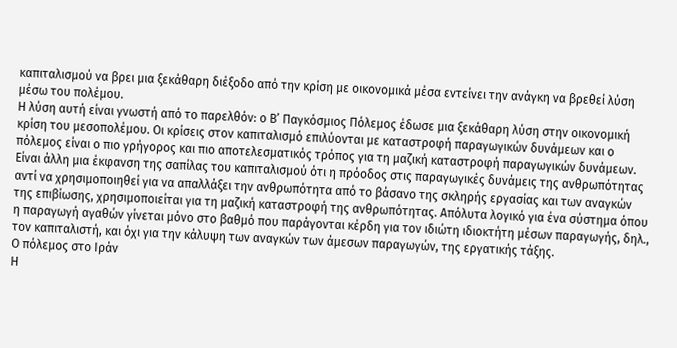καπιταλισμού να βρει μια ξεκάθαρη διέξοδο από την κρίση με οικονομικά μέσα εντείνει την ανάγκη να βρεθεί λύση μέσω του πολέμου.
Η λύση αυτή είναι γνωστή από το παρελθόν: ο Β’ Παγκόσμιος Πόλεμος έδωσε μια ξεκάθαρη λύση στην οικονομική κρίση του μεσοπολέμου. Οι κρίσεις στον καπιταλισμό επιλύονται με καταστροφή παραγωγικών δυνάμεων και ο πόλεμος είναι ο πιο γρήγορος και πιο αποτελεσματικός τρόπος για τη μαζική καταστροφή παραγωγικών δυνάμεων.
Είναι άλλη μια έκφανση της σαπίλας του καπιταλισμού ότι η πρόοδος στις παραγωγικές δυνάμεις της ανθρωπότητας αντί να χρησιμοποιηθεί για να απαλλάξει την ανθρωπότητα από το βάσανο της σκληρής εργασίας και των αναγκών της επιβίωσης, χρησιμοποιείται για τη μαζική καταστροφή της ανθρωπότητας. Απόλυτα λογικό για ένα σύστημα όπου η παραγωγή αγαθών γίνεται μόνο στο βαθμό που παράγονται κέρδη για τον ιδιώτη ιδιοκτήτη μέσων παραγωγής, δηλ., τον καπιταλιστή, και όχι για την κάλυψη των αναγκών των άμεσων παραγωγών, της εργατικής τάξης.
Ο πόλεμος στο Ιράν
Η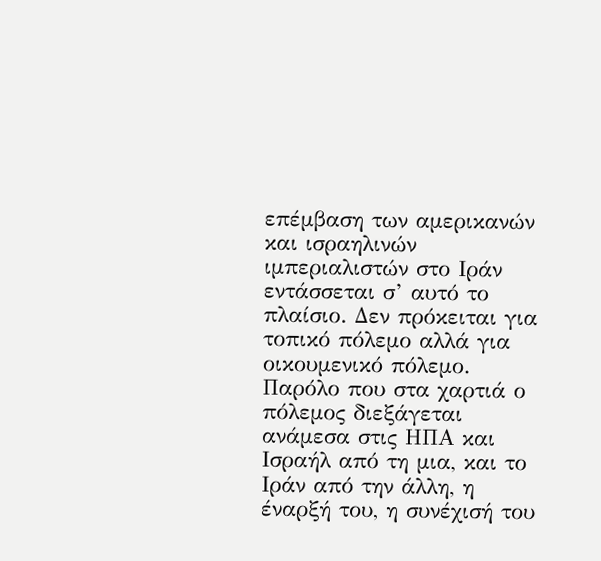επέμβαση των αμερικανών και ισραηλινών ιμπεριαλιστών στο Ιράν εντάσσεται σ’ αυτό το πλαίσιο. Δεν πρόκειται για τοπικό πόλεμο αλλά για οικουμενικό πόλεμο. Παρόλο που στα χαρτιά ο πόλεμος διεξάγεται ανάμεσα στις ΗΠΑ και Ισραήλ από τη μια, και το Ιράν από την άλλη, η έναρξή του, η συνέχισή του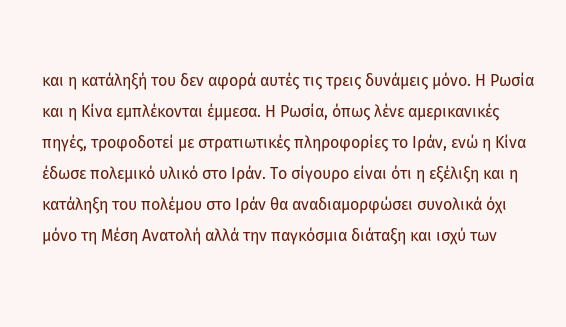και η κατάληξή του δεν αφορά αυτές τις τρεις δυνάμεις μόνο. Η Ρωσία και η Κίνα εμπλέκονται έμμεσα. Η Ρωσία, όπως λένε αμερικανικές πηγές, τροφοδοτεί με στρατιωτικές πληροφορίες το Ιράν, ενώ η Κίνα έδωσε πολεμικό υλικό στο Ιράν. Το σίγουρο είναι ότι η εξέλιξη και η κατάληξη του πολέμου στο Ιράν θα αναδιαμορφώσει συνολικά όχι μόνο τη Μέση Ανατολή αλλά την παγκόσμια διάταξη και ισχύ των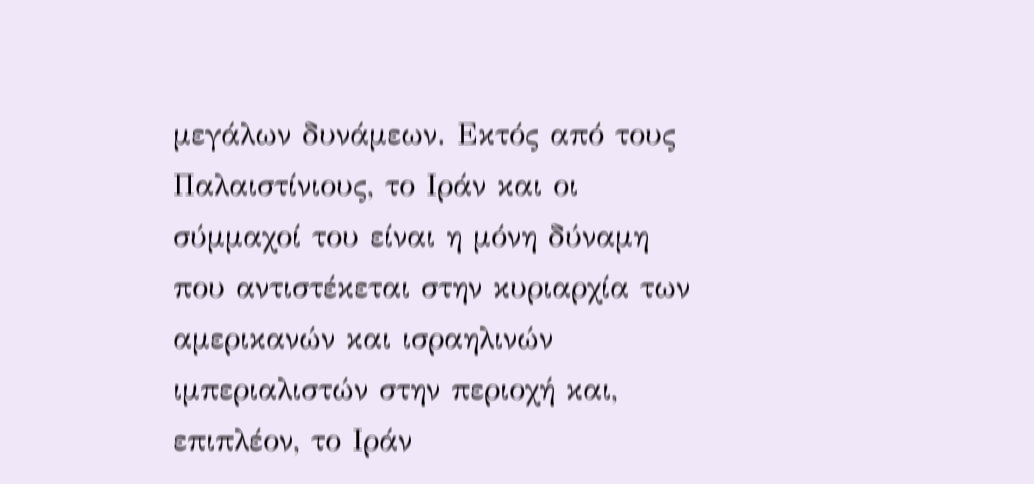μεγάλων δυνάμεων. Εκτός από τους Παλαιστίνιους, το Ιράν και οι σύμμαχοί του είναι η μόνη δύναμη που αντιστέκεται στην κυριαρχία των αμερικανών και ισραηλινών ιμπεριαλιστών στην περιοχή και, επιπλέον, το Ιράν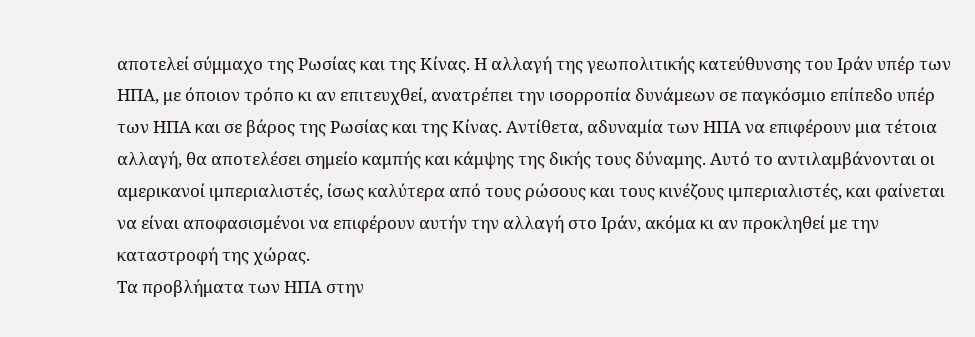αποτελεί σύμμαχο της Ρωσίας και της Κίνας. Η αλλαγή της γεωπολιτικής κατεύθυνσης του Ιράν υπέρ των ΗΠΑ, με όποιον τρόπο κι αν επιτευχθεί, ανατρέπει την ισορροπία δυνάμεων σε παγκόσμιο επίπεδο υπέρ των ΗΠΑ και σε βάρος της Ρωσίας και της Κίνας. Αντίθετα, αδυναμία των ΗΠΑ να επιφέρουν μια τέτοια αλλαγή, θα αποτελέσει σημείο καμπής και κάμψης της δικής τους δύναμης. Αυτό το αντιλαμβάνονται οι αμερικανοί ιμπεριαλιστές, ίσως καλύτερα από τους ρώσους και τους κινέζους ιμπεριαλιστές, και φαίνεται να είναι αποφασισμένοι να επιφέρουν αυτήν την αλλαγή στο Ιράν, ακόμα κι αν προκληθεί με την καταστροφή της χώρας.
Τα προβλήματα των ΗΠΑ στην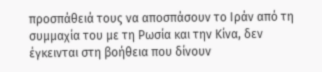προσπάθειά τους να αποσπάσουν το Ιράν από τη συμμαχία του με τη Ρωσία και την Κίνα, δεν έγκεινται στη βοήθεια που δίνουν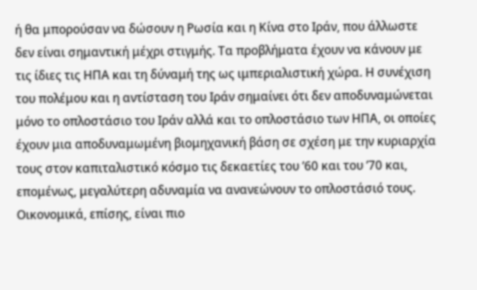ή θα μπορούσαν να δώσουν η Ρωσία και η Κίνα στο Ιράν, που άλλωστε δεν είναι σημαντική μέχρι στιγμής. Τα προβλήματα έχουν να κάνουν με τις ίδιες τις ΗΠΑ και τη δύναμή της ως ιμπεριαλιστική χώρα. Η συνέχιση του πολέμου και η αντίσταση του Ιράν σημαίνει ότι δεν αποδυναμώνεται μόνο το οπλοστάσιο του Ιράν αλλά και το οπλοστάσιο των ΗΠΑ, οι οποίες έχουν μια αποδυναμωμένη βιομηχανική βάση σε σχέση με την κυριαρχία τους στον καπιταλιστικό κόσμο τις δεκαετίες του ’60 και του ’70 και, επομένως, μεγαλύτερη αδυναμία να ανανεώνουν το οπλοστάσιό τους. Οικονομικά, επίσης, είναι πιο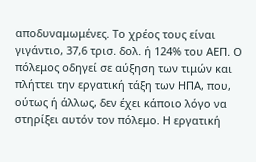αποδυναμωμένες. Το χρέος τους είναι γιγάντιο, 37,6 τρισ. δολ. ή 124% του ΑΕΠ. Ο πόλεμος οδηγεί σε αύξηση των τιμών και πλήττει την εργατική τάξη των ΗΠΑ, που, ούτως ή άλλως, δεν έχει κάποιο λόγο να στηρίξει αυτόν τον πόλεμο. Η εργατική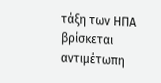τάξη των ΗΠΑ βρίσκεται αντιμέτωπη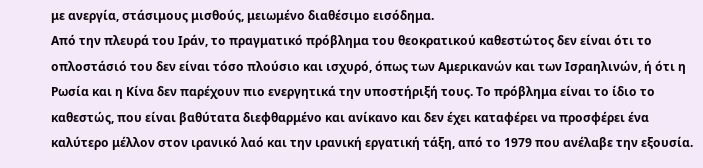με ανεργία, στάσιμους μισθούς, μειωμένο διαθέσιμο εισόδημα.
Από την πλευρά του Ιράν, το πραγματικό πρόβλημα του θεοκρατικού καθεστώτος δεν είναι ότι το οπλοστάσιό του δεν είναι τόσο πλούσιο και ισχυρό, όπως των Αμερικανών και των Ισραηλινών, ή ότι η Ρωσία και η Κίνα δεν παρέχουν πιο ενεργητικά την υποστήριξή τους. Το πρόβλημα είναι το ίδιο το καθεστώς, που είναι βαθύτατα διεφθαρμένο και ανίκανο και δεν έχει καταφέρει να προσφέρει ένα καλύτερο μέλλον στον ιρανικό λαό και την ιρανική εργατική τάξη, από το 1979 που ανέλαβε την εξουσία.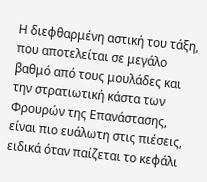Η διεφθαρμένη αστική του τάξη, που αποτελείται σε μεγάλο βαθμό από τους μουλάδες και την στρατιωτική κάστα των Φρουρών της Επανάστασης, είναι πιο ευάλωτη στις πιέσεις, ειδικά όταν παίζεται το κεφάλι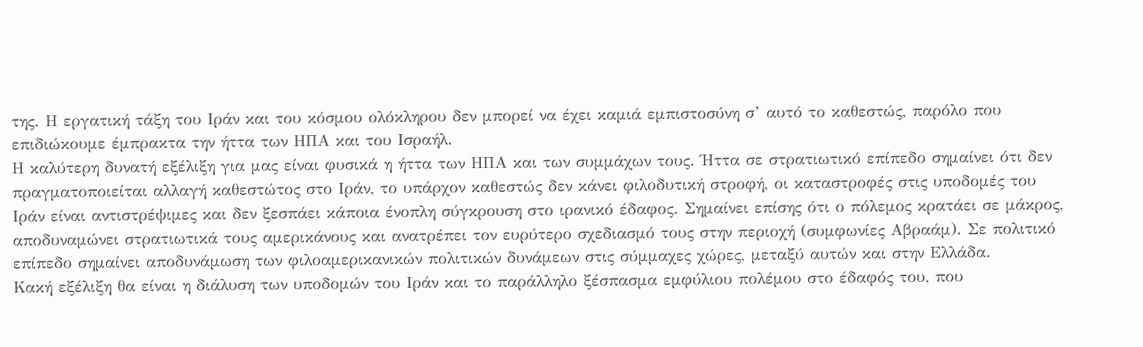της. Η εργατική τάξη του Ιράν και του κόσμου ολόκληρου δεν μπορεί να έχει καμιά εμπιστοσύνη σ’ αυτό το καθεστώς, παρόλο που επιδιώκουμε έμπρακτα την ήττα των ΗΠΑ και του Ισραήλ.
Η καλύτερη δυνατή εξέλιξη για μας είναι φυσικά η ήττα των ΗΠΑ και των συμμάχων τους. Ήττα σε στρατιωτικό επίπεδο σημαίνει ότι δεν πραγματοποιείται αλλαγή καθεστώτος στο Ιράν, το υπάρχον καθεστώς δεν κάνει φιλοδυτική στροφή, οι καταστροφές στις υποδομές του Ιράν είναι αντιστρέψιμες και δεν ξεσπάει κάποια ένοπλη σύγκρουση στο ιρανικό έδαφος. Σημαίνει επίσης ότι ο πόλεμος κρατάει σε μάκρος, αποδυναμώνει στρατιωτικά τους αμερικάνους και ανατρέπει τον ευρύτερο σχεδιασμό τους στην περιοχή (συμφωνίες Αβραάμ). Σε πολιτικό επίπεδο σημαίνει αποδυνάμωση των φιλοαμερικανικών πολιτικών δυνάμεων στις σύμμαχες χώρες, μεταξύ αυτών και στην Ελλάδα.
Κακή εξέλιξη θα είναι η διάλυση των υποδομών του Ιράν και το παράλληλο ξέσπασμα εμφύλιου πολέμου στο έδαφός του, που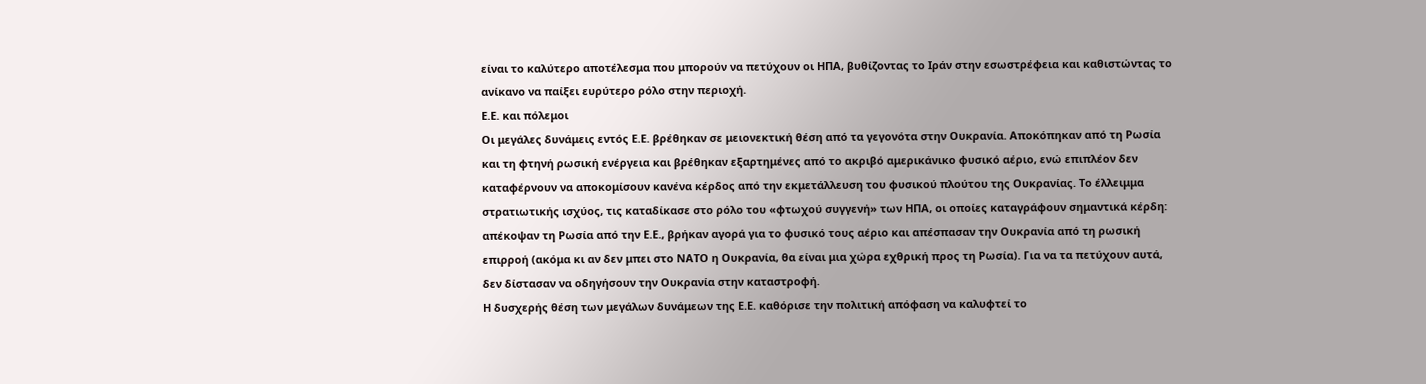είναι το καλύτερο αποτέλεσμα που μπορούν να πετύχουν οι ΗΠΑ, βυθίζοντας το Ιράν στην εσωστρέφεια και καθιστώντας το ανίκανο να παίξει ευρύτερο ρόλο στην περιοχή.
Ε.Ε. και πόλεμοι
Οι μεγάλες δυνάμεις εντός Ε.Ε. βρέθηκαν σε μειονεκτική θέση από τα γεγονότα στην Ουκρανία. Αποκόπηκαν από τη Ρωσία και τη φτηνή ρωσική ενέργεια και βρέθηκαν εξαρτημένες από το ακριβό αμερικάνικο φυσικό αέριο, ενώ επιπλέον δεν καταφέρνουν να αποκομίσουν κανένα κέρδος από την εκμετάλλευση του φυσικού πλούτου της Ουκρανίας. Το έλλειμμα στρατιωτικής ισχύος, τις καταδίκασε στο ρόλο του «φτωχού συγγενή» των ΗΠΑ, οι οποίες καταγράφουν σημαντικά κέρδη: απέκοψαν τη Ρωσία από την Ε.Ε., βρήκαν αγορά για το φυσικό τους αέριο και απέσπασαν την Ουκρανία από τη ρωσική επιρροή (ακόμα κι αν δεν μπει στο ΝΑΤΟ η Ουκρανία, θα είναι μια χώρα εχθρική προς τη Ρωσία). Για να τα πετύχουν αυτά, δεν δίστασαν να οδηγήσουν την Ουκρανία στην καταστροφή.
Η δυσχερής θέση των μεγάλων δυνάμεων της Ε.Ε. καθόρισε την πολιτική απόφαση να καλυφτεί το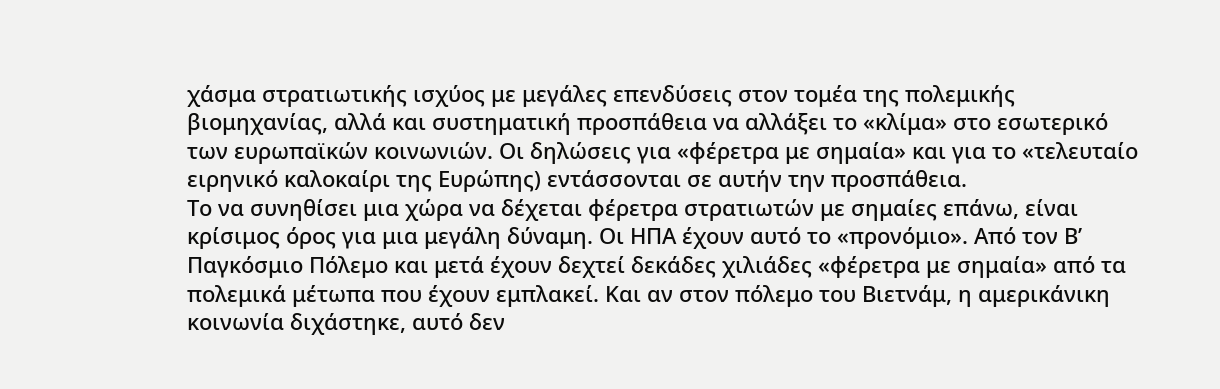χάσμα στρατιωτικής ισχύος με μεγάλες επενδύσεις στον τομέα της πολεμικής βιομηχανίας, αλλά και συστηματική προσπάθεια να αλλάξει το «κλίμα» στο εσωτερικό των ευρωπαϊκών κοινωνιών. Οι δηλώσεις για «φέρετρα με σημαία» και για το «τελευταίο ειρηνικό καλοκαίρι της Ευρώπης) εντάσσονται σε αυτήν την προσπάθεια.
Το να συνηθίσει μια χώρα να δέχεται φέρετρα στρατιωτών με σημαίες επάνω, είναι κρίσιμος όρος για μια μεγάλη δύναμη. Οι ΗΠΑ έχουν αυτό το «προνόμιο». Από τον Β’ Παγκόσμιο Πόλεμο και μετά έχουν δεχτεί δεκάδες χιλιάδες «φέρετρα με σημαία» από τα πολεμικά μέτωπα που έχουν εμπλακεί. Και αν στον πόλεμο του Βιετνάμ, η αμερικάνικη κοινωνία διχάστηκε, αυτό δεν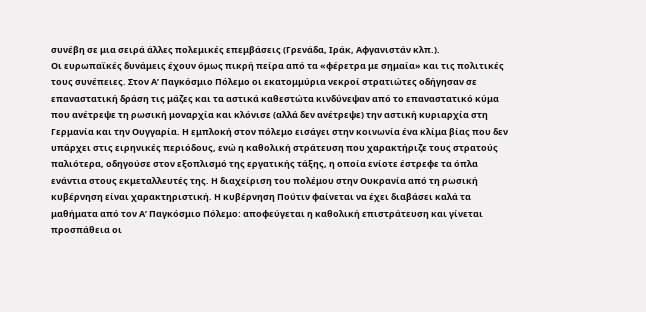συνέβη σε μια σειρά άλλες πολεμικές επεμβάσεις (Γρενάδα, Ιράκ, Αφγανιστάν κλπ.).
Οι ευρωπαϊκές δυνάμεις έχουν όμως πικρή πείρα από τα «φέρετρα με σημαία» και τις πολιτικές τους συνέπειες. Στον Α’ Παγκόσμιο Πόλεμο οι εκατομμύρια νεκροί στρατιώτες οδήγησαν σε επαναστατική δράση τις μάζες και τα αστικά καθεστώτα κινδύνεψαν από το επαναστατικό κύμα που ανέτρεψε τη ρωσική μοναρχία και κλόνισε (αλλά δεν ανέτρεψε) την αστική κυριαρχία στη Γερμανία και την Ουγγαρία. Η εμπλοκή στον πόλεμο εισάγει στην κοινωνία ένα κλίμα βίας που δεν υπάρχει στις ειρηνικές περιόδους, ενώ η καθολική στράτευση που χαρακτήριζε τους στρατούς παλιότερα, οδηγούσε στον εξοπλισμό της εργατικής τάξης, η οποία ενίοτε έστρεφε τα όπλα ενάντια στους εκμεταλλευτές της. Η διαχείριση του πολέμου στην Ουκρανία από τη ρωσική κυβέρνηση είναι χαρακτηριστική. Η κυβέρνηση Πούτιν φαίνεται να έχει διαβάσει καλά τα μαθήματα από τον Α’ Παγκόσμιο Πόλεμο: αποφεύγεται η καθολική επιστράτευση και γίνεται προσπάθεια οι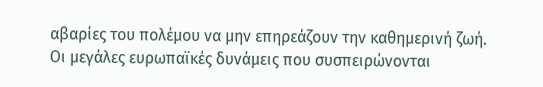αβαρίες του πολέμου να μην επηρεάζουν την καθημερινή ζωή.
Οι μεγάλες ευρωπαϊκές δυνάμεις που συσπειρώνονται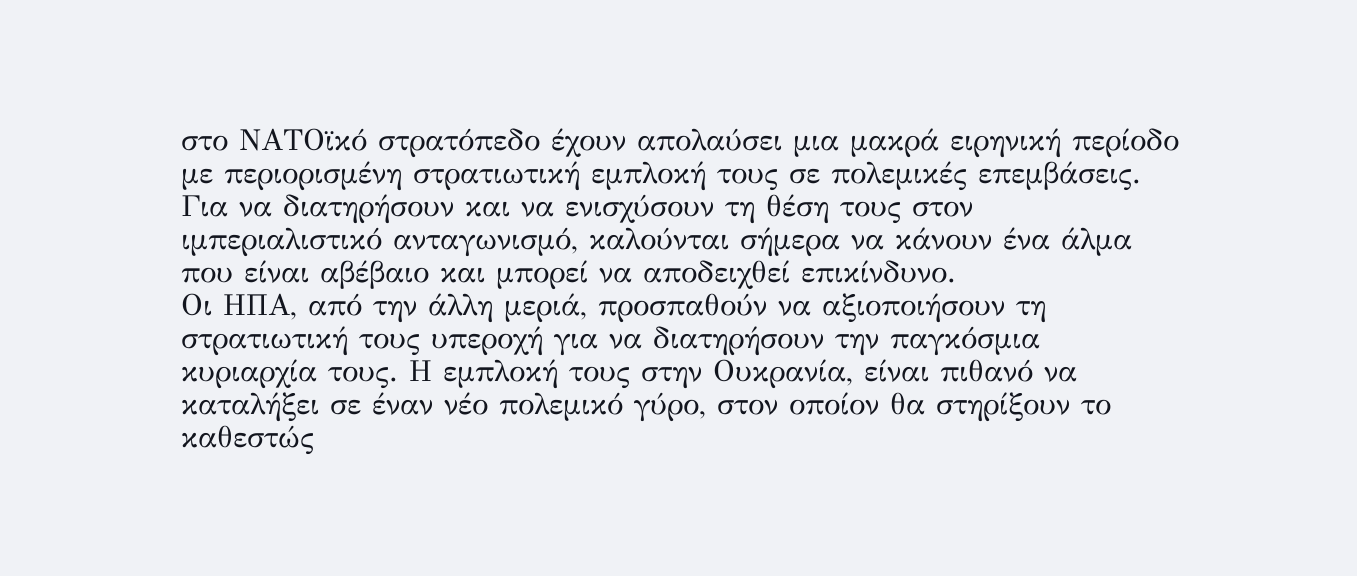στο ΝΑΤΟϊκό στρατόπεδο έχουν απολαύσει μια μακρά ειρηνική περίοδο με περιορισμένη στρατιωτική εμπλοκή τους σε πολεμικές επεμβάσεις. Για να διατηρήσουν και να ενισχύσουν τη θέση τους στον ιμπεριαλιστικό ανταγωνισμό, καλούνται σήμερα να κάνουν ένα άλμα που είναι αβέβαιο και μπορεί να αποδειχθεί επικίνδυνο.
Οι ΗΠΑ, από την άλλη μεριά, προσπαθούν να αξιοποιήσουν τη στρατιωτική τους υπεροχή για να διατηρήσουν την παγκόσμια κυριαρχία τους. Η εμπλοκή τους στην Ουκρανία, είναι πιθανό να καταλήξει σε έναν νέο πολεμικό γύρο, στον οποίον θα στηρίξουν το καθεστώς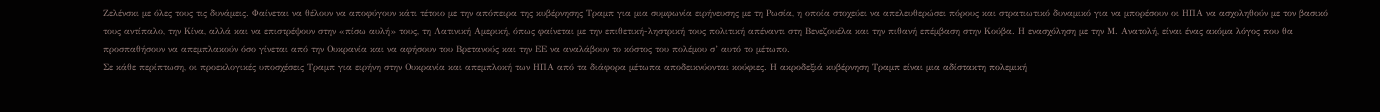Ζελένσκι με όλες τους τις δυνάμεις. Φαίνεται να θέλουν να αποφύγουν κάτι τέτοιο με την απόπειρα της κυβέρνησης Τραμπ για μια συμφωνία ειρήνευσης με τη Ρωσία, η οποία στοχεύει να απελευθερώσει πόρους και στρατιωτικό δυναμικό για να μπορέσουν οι ΗΠΑ να ασχοληθούν με τον βασικό τους αντίπαλο, την Κίνα, αλλά και να επιστρέψουν στην «πίσω αυλή» τους, τη Λατινική Αμερική, όπως φαίνεται με την επιθετική-ληστρική τους πολιτική απέναντι στη Βενεζουέλα και την πιθανή επέμβαση στην Κούβα. Η ενασχόληση με την Μ. Ανατολή, είναι ένας ακόμα λόγος που θα προσπαθήσουν να απεμπλακούν όσο γίνεται από την Ουκρανία και να αφήσουν του Βρετανούς και την ΕΕ να αναλάβουν το κόστος του πολέμου σ’ αυτό το μέτωπο.
Σε κάθε περίπτωση, οι προεκλογικές υποσχέσεις Τραμπ για ειρήνη στην Ουκρανία και απεμπλοκή των ΗΠΑ από τα διάφορα μέτωπα αποδεικνύονται κούφιες. Η ακροδεξιά κυβέρνηση Τραμπ είναι μια αδίστακτη πολεμική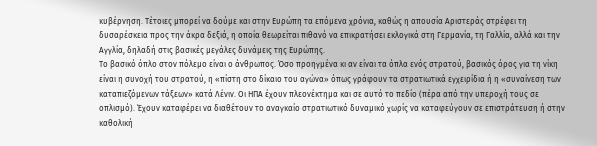κυβέρνηση. Τέτοιες μπορεί να δούμε και στην Ευρώπη τα επόμενα χρόνια, καθώς η απουσία Αριστεράς στρέφει τη δυσαρέσκεια προς την άκρα δεξιά, η οποία θεωρείται πιθανό να επικρατήσει εκλογικά στη Γερμανία, τη Γαλλία, αλλά και την Αγγλία, δηλαδή στις βασικές μεγάλες δυνάμεις της Ευρώπης.
Το βασικό όπλο στον πόλεμο είναι ο άνθρωπος. Όσο προηγμένα κι αν είναι τα όπλα ενός στρατού, βασικός όρος για τη νίκη είναι η συνοχή του στρατού, η «πίστη στο δίκαιο του αγώνα» όπως γράφουν τα στρατιωτικά εγχειρίδια ή η «συναίνεση των καταπιεζόμενων τάξεων» κατά Λένιν. Οι ΗΠΑ έχουν πλεονέκτημα και σε αυτό το πεδίο (πέρα από την υπεροχή τους σε οπλισμό). Έχουν καταφέρει να διαθέτουν το αναγκαίο στρατιωτικό δυναμικό χωρίς να καταφεύγουν σε επιστράτευση ή στην καθολική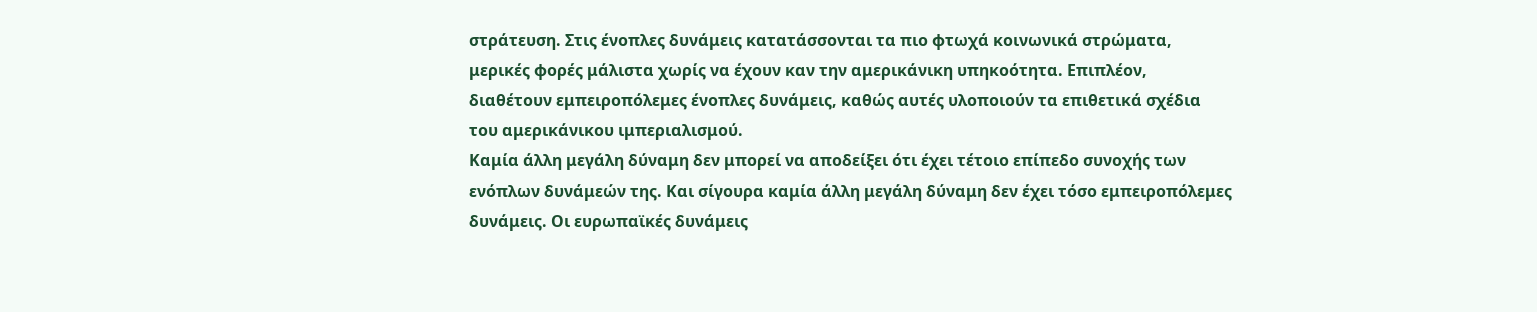στράτευση. Στις ένοπλες δυνάμεις κατατάσσονται τα πιο φτωχά κοινωνικά στρώματα, μερικές φορές μάλιστα χωρίς να έχουν καν την αμερικάνικη υπηκοότητα. Επιπλέον, διαθέτουν εμπειροπόλεμες ένοπλες δυνάμεις, καθώς αυτές υλοποιούν τα επιθετικά σχέδια του αμερικάνικου ιμπεριαλισμού.
Καμία άλλη μεγάλη δύναμη δεν μπορεί να αποδείξει ότι έχει τέτοιο επίπεδο συνοχής των ενόπλων δυνάμεών της. Και σίγουρα καμία άλλη μεγάλη δύναμη δεν έχει τόσο εμπειροπόλεμες δυνάμεις. Οι ευρωπαϊκές δυνάμεις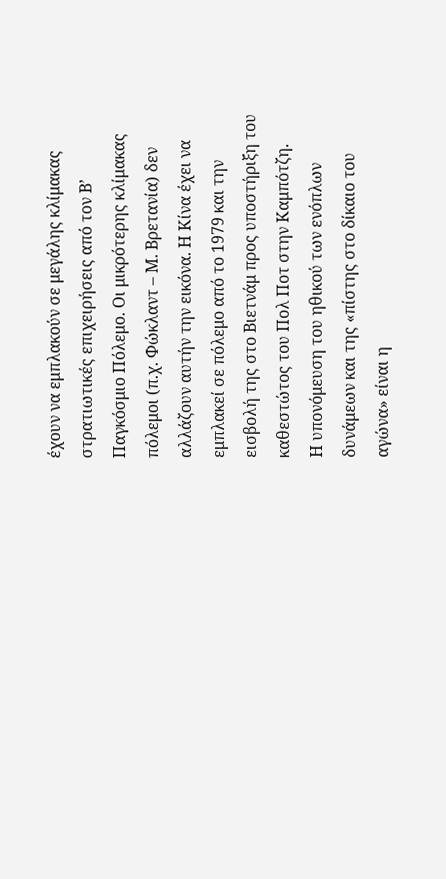έχουν να εμπλακούν σε μεγάλης κλίμακας στρατιωτικές επιχειρήσεις από τον Β’ Παγκόσμιο Πόλεμο. Οι μικρότερης κλίμακας πόλεμοι (π.χ. Φώκλαντ – Μ. Βρετανία) δεν αλλάζουν αυτήν την εικόνα. Η Κίνα έχει να εμπλακεί σε πόλεμο από το 1979 και την εισβολή της στο Βιετνάμ προς υποστήριξη του καθεστώτος του Πολ Ποτ στην Καμπότζη.
Η υπονόμευση του ηθικού των ενόπλων δυνάμεων και της «πίστης στο δίκαιο του αγώνα» είναι η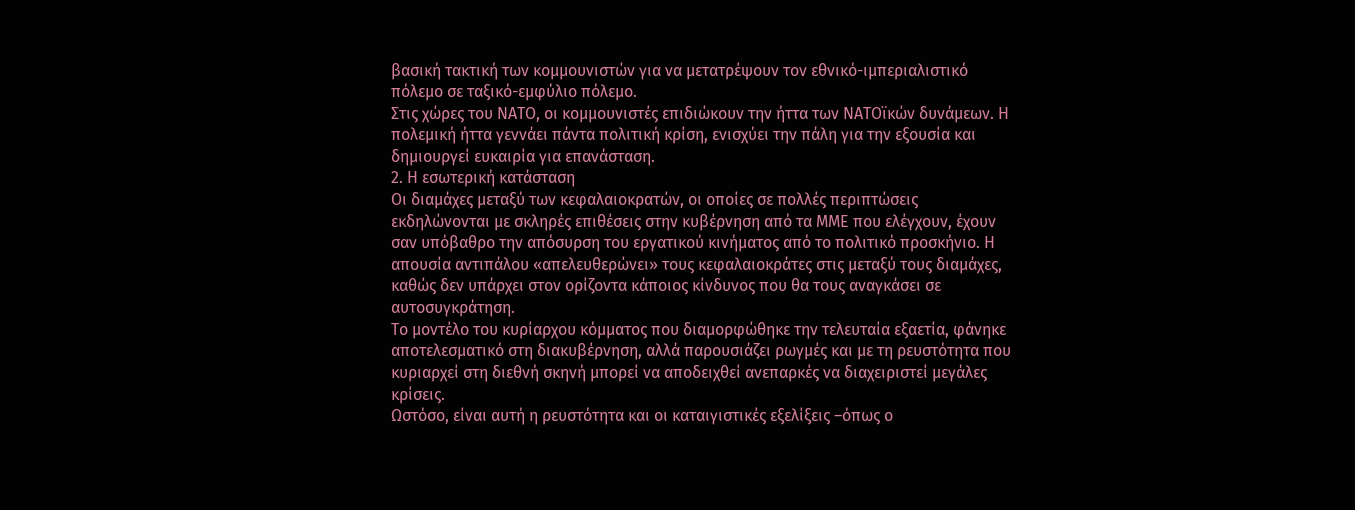βασική τακτική των κομμουνιστών για να μετατρέψουν τον εθνικό-ιμπεριαλιστικό πόλεμο σε ταξικό-εμφύλιο πόλεμο.
Στις χώρες του ΝΑΤΟ, οι κομμουνιστές επιδιώκουν την ήττα των ΝΑΤΟϊκών δυνάμεων. Η πολεμική ήττα γεννάει πάντα πολιτική κρίση, ενισχύει την πάλη για την εξουσία και δημιουργεί ευκαιρία για επανάσταση.
2. Η εσωτερική κατάσταση
Οι διαμάχες μεταξύ των κεφαλαιοκρατών, οι οποίες σε πολλές περιπτώσεις εκδηλώνονται με σκληρές επιθέσεις στην κυβέρνηση από τα ΜΜΕ που ελέγχουν, έχουν σαν υπόβαθρο την απόσυρση του εργατικού κινήματος από το πολιτικό προσκήνιο. Η απουσία αντιπάλου «απελευθερώνει» τους κεφαλαιοκράτες στις μεταξύ τους διαμάχες, καθώς δεν υπάρχει στον ορίζοντα κάποιος κίνδυνος που θα τους αναγκάσει σε αυτοσυγκράτηση.
Το μοντέλο του κυρίαρχου κόμματος που διαμορφώθηκε την τελευταία εξαετία, φάνηκε αποτελεσματικό στη διακυβέρνηση, αλλά παρουσιάζει ρωγμές και με τη ρευστότητα που κυριαρχεί στη διεθνή σκηνή μπορεί να αποδειχθεί ανεπαρκές να διαχειριστεί μεγάλες κρίσεις.
Ωστόσο, είναι αυτή η ρευστότητα και οι καταιγιστικές εξελίξεις –όπως ο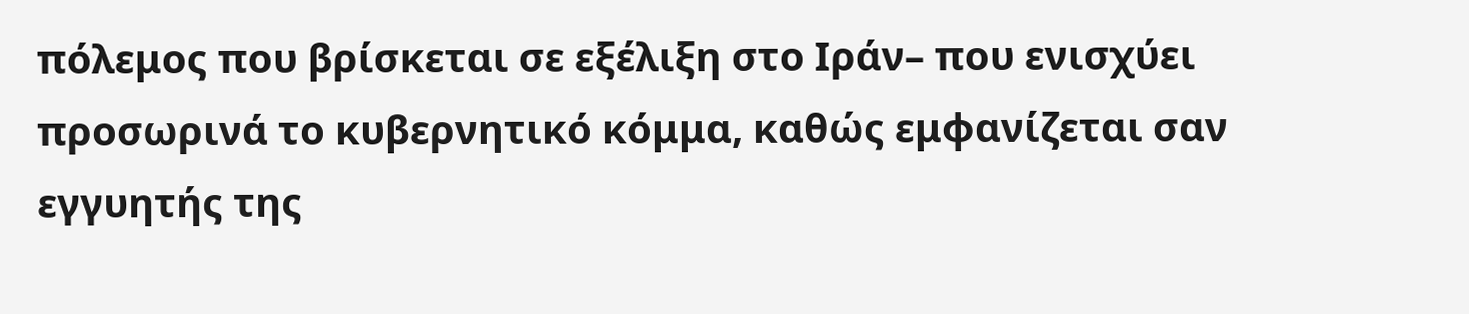πόλεμος που βρίσκεται σε εξέλιξη στο Ιράν– που ενισχύει προσωρινά το κυβερνητικό κόμμα, καθώς εμφανίζεται σαν εγγυητής της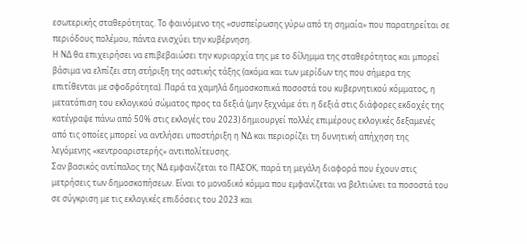εσωτερικής σταθερότητας. Το φαινόμενο της «συσπείρωσης γύρω από τη σημαία» που παρατηρείται σε περιόδους πολέμου, πάντα ενισχύει την κυβέρνηση.
Η ΝΔ θα επιχειρήσει να επιβεβαιώσει την κυριαρχία της με το δίλημμα της σταθερότητας και μπορεί βάσιμα να ελπίζει στη στήριξη της αστικής τάξης (ακόμα και των μερίδων της που σήμερα της επιτίθενται με σφοδρότητα). Παρά τα χαμηλά δημοσκοπικά ποσοστά του κυβερνητικού κόμματος, η μετατόπιση του εκλογικού σώματος προς τα δεξιά (μην ξεχνάμε ότι η δεξιά στις διάφορες εκδοχές της κατέγραψε πάνω από 50% στις εκλογές του 2023) δημιουργεί πολλές επιμέρους εκλογικές δεξαμενές από τις οποίες μπορεί να αντλήσει υποστήριξη η ΝΔ και περιορίζει τη δυνητική απήχηση της λεγόμενης «κεντροαριστερής» αντιπολίτευσης.
Σαν βασικός αντίπαλος της ΝΔ εμφανίζεται το ΠΑΣΟΚ, παρά τη μεγάλη διαφορά που έχουν στις μετρήσεις των δημοσκοπήσεων. Είναι το μοναδικό κόμμα που εμφανίζεται να βελτιώνει τα ποσοστά του σε σύγκριση με τις εκλογικές επιδόσεις του 2023 και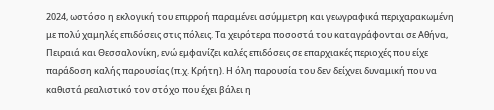2024, ωστόσο η εκλογική του επιρροή παραμένει ασύμμετρη και γεωγραφικά περιχαρακωμένη με πολύ χαμηλές επιδόσεις στις πόλεις. Τα χειρότερα ποσοστά του καταγράφονται σε Αθήνα, Πειραιά και Θεσσαλονίκη, ενώ εμφανίζει καλές επιδόσεις σε επαρχιακές περιοχές που είχε παράδοση καλής παρουσίας (π.χ. Κρήτη). Η όλη παρουσία του δεν δείχνει δυναμική που να καθιστά ρεαλιστικό τον στόχο που έχει βάλει η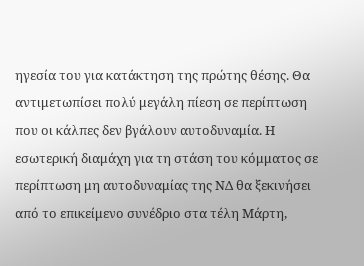ηγεσία του για κατάκτηση της πρώτης θέσης. Θα αντιμετωπίσει πολύ μεγάλη πίεση σε περίπτωση που οι κάλπες δεν βγάλουν αυτοδυναμία. Η εσωτερική διαμάχη για τη στάση του κόμματος σε περίπτωση μη αυτοδυναμίας της ΝΔ θα ξεκινήσει από το επικείμενο συνέδριο στα τέλη Μάρτη,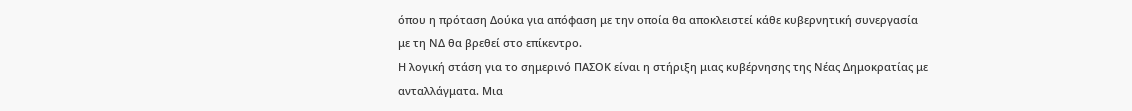όπου η πρόταση Δούκα για απόφαση με την οποία θα αποκλειστεί κάθε κυβερνητική συνεργασία με τη ΝΔ θα βρεθεί στο επίκεντρο.
Η λογική στάση για το σημερινό ΠΑΣΟΚ είναι η στήριξη μιας κυβέρνησης της Νέας Δημοκρατίας με ανταλλάγματα. Μια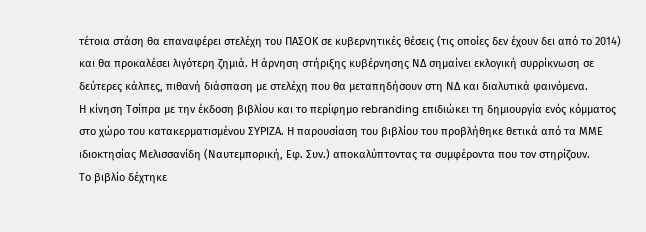τέτοια στάση θα επαναφέρει στελέχη του ΠΑΣΟΚ σε κυβερνητικές θέσεις (τις οποίες δεν έχουν δει από το 2014) και θα προκαλέσει λιγότερη ζημιά. Η άρνηση στήριξης κυβέρνησης ΝΔ σημαίνει εκλογική συρρίκνωση σε δεύτερες κάλπες, πιθανή διάσπαση με στελέχη που θα μεταπηδήσουν στη ΝΔ και διαλυτικά φαινόμενα.
Η κίνηση Τσίπρα με την έκδοση βιβλίου και το περίφημο rebranding επιδιώκει τη δημιουργία ενός κόμματος στο χώρο του κατακερματισμένου ΣΥΡΙΖΑ. Η παρουσίαση του βιβλίου του προβλήθηκε θετικά από τα ΜΜΕ ιδιοκτησίας Μελισσανίδη (Ναυτεμπορική, Εφ. Συν.) αποκαλύπτοντας τα συμφέροντα που τον στηρίζουν.
Το βιβλίο δέχτηκε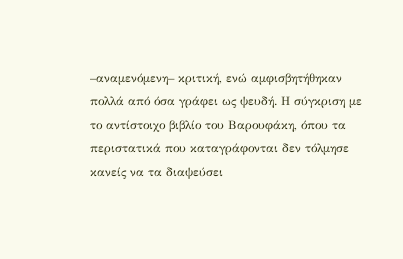–αναμενόμενη– κριτική, ενώ αμφισβητήθηκαν πολλά από όσα γράφει ως ψευδή. Η σύγκριση με το αντίστοιχο βιβλίο του Βαρουφάκη, όπου τα περιστατικά που καταγράφονται δεν τόλμησε κανείς να τα διαψεύσει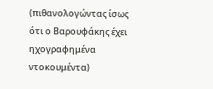(πιθανολογώντας ίσως ότι ο Βαρουφάκης έχει ηχογραφημένα ντοκουμέντα)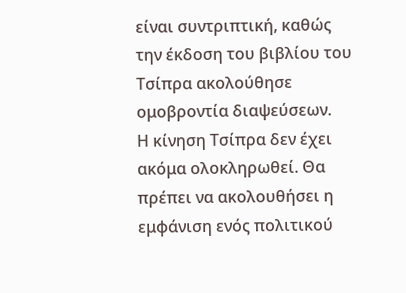είναι συντριπτική, καθώς την έκδοση του βιβλίου του Τσίπρα ακολούθησε ομοβροντία διαψεύσεων.
Η κίνηση Τσίπρα δεν έχει ακόμα ολοκληρωθεί. Θα πρέπει να ακολουθήσει η εμφάνιση ενός πολιτικού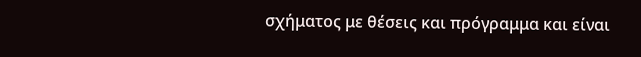σχήματος με θέσεις και πρόγραμμα και είναι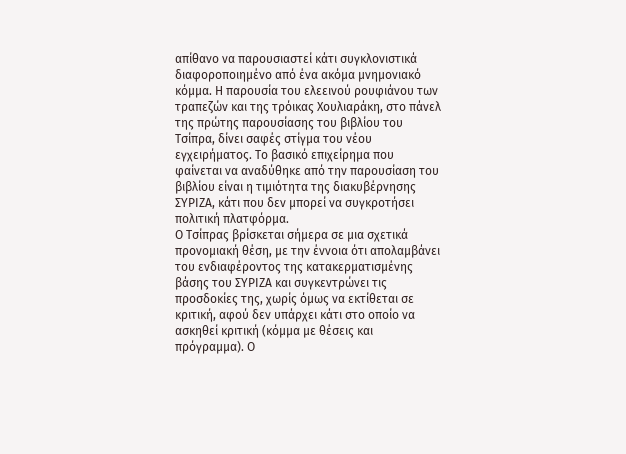απίθανο να παρουσιαστεί κάτι συγκλονιστικά διαφοροποιημένο από ένα ακόμα μνημονιακό κόμμα. Η παρουσία του ελεεινού ρουφιάνου των τραπεζών και της τρόικας Χουλιαράκη, στο πάνελ της πρώτης παρουσίασης του βιβλίου του Τσίπρα, δίνει σαφές στίγμα του νέου εγχειρήματος. Το βασικό επιχείρημα που φαίνεται να αναδύθηκε από την παρουσίαση του βιβλίου είναι η τιμιότητα της διακυβέρνησης ΣΥΡΙΖΑ, κάτι που δεν μπορεί να συγκροτήσει πολιτική πλατφόρμα.
Ο Τσίπρας βρίσκεται σήμερα σε μια σχετικά προνομιακή θέση, με την έννοια ότι απολαμβάνει του ενδιαφέροντος της κατακερματισμένης βάσης του ΣΥΡΙΖΑ και συγκεντρώνει τις προσδοκίες της, χωρίς όμως να εκτίθεται σε κριτική, αφού δεν υπάρχει κάτι στο οποίο να ασκηθεί κριτική (κόμμα με θέσεις και πρόγραμμα). Ο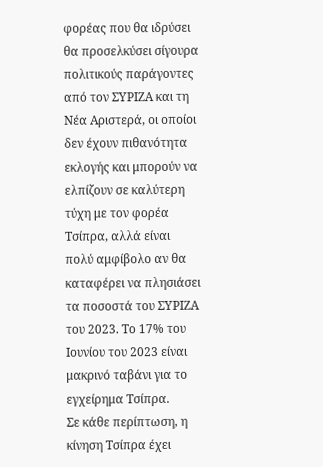φορέας που θα ιδρύσει θα προσελκύσει σίγουρα πολιτικούς παράγοντες από τον ΣΥΡΙΖΑ και τη Νέα Αριστερά, οι οποίοι δεν έχουν πιθανότητα εκλογής και μπορούν να ελπίζουν σε καλύτερη τύχη με τον φορέα Τσίπρα, αλλά είναι πολύ αμφίβολο αν θα καταφέρει να πλησιάσει τα ποσοστά του ΣΥΡΙΖΑ του 2023. Το 17% του Ιουνίου του 2023 είναι μακρινό ταβάνι για το εγχείρημα Τσίπρα.
Σε κάθε περίπτωση, η κίνηση Τσίπρα έχει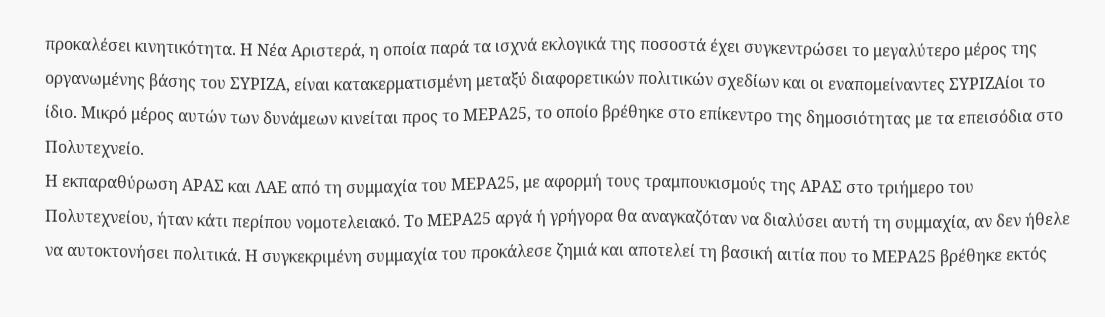προκαλέσει κινητικότητα. Η Νέα Αριστερά, η οποία παρά τα ισχνά εκλογικά της ποσοστά έχει συγκεντρώσει το μεγαλύτερο μέρος της οργανωμένης βάσης του ΣΥΡΙΖΑ, είναι κατακερματισμένη μεταξύ διαφορετικών πολιτικών σχεδίων και οι εναπομείναντες ΣΥΡΙΖΑίοι το ίδιο. Μικρό μέρος αυτών των δυνάμεων κινείται προς το ΜΕΡΑ25, το οποίο βρέθηκε στο επίκεντρο της δημοσιότητας με τα επεισόδια στο Πολυτεχνείο.
Η εκπαραθύρωση ΑΡΑΣ και ΛΑΕ από τη συμμαχία του ΜΕΡΑ25, με αφορμή τους τραμπουκισμούς της ΑΡΑΣ στο τριήμερο του Πολυτεχνείου, ήταν κάτι περίπου νομοτελειακό. Το ΜΕΡΑ25 αργά ή γρήγορα θα αναγκαζόταν να διαλύσει αυτή τη συμμαχία, αν δεν ήθελε να αυτοκτονήσει πολιτικά. Η συγκεκριμένη συμμαχία του προκάλεσε ζημιά και αποτελεί τη βασική αιτία που το ΜΕΡΑ25 βρέθηκε εκτός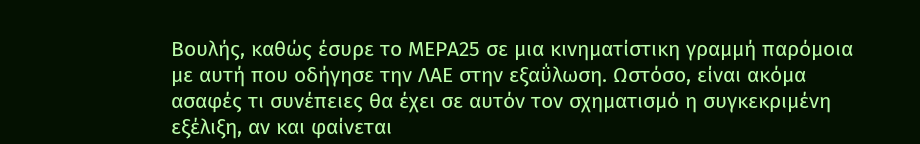Βουλής, καθώς έσυρε το ΜΕΡΑ25 σε μια κινηματίστικη γραμμή παρόμοια με αυτή που οδήγησε την ΛΑΕ στην εξαΰλωση. Ωστόσο, είναι ακόμα ασαφές τι συνέπειες θα έχει σε αυτόν τον σχηματισμό η συγκεκριμένη εξέλιξη, αν και φαίνεται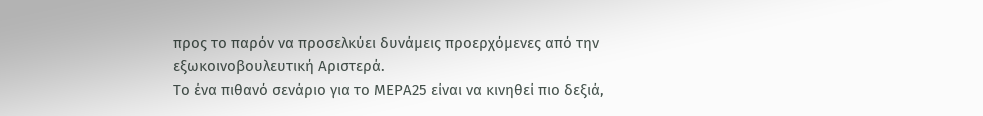προς το παρόν να προσελκύει δυνάμεις προερχόμενες από την εξωκοινοβουλευτική Αριστερά.
Το ένα πιθανό σενάριο για το ΜΕΡΑ25 είναι να κινηθεί πιο δεξιά,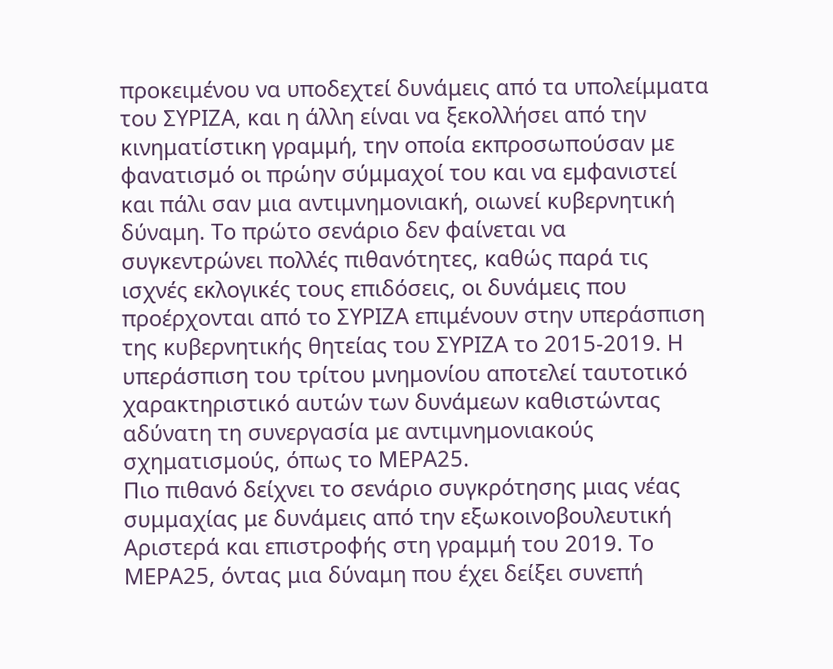προκειμένου να υποδεχτεί δυνάμεις από τα υπολείμματα του ΣΥΡΙΖΑ, και η άλλη είναι να ξεκολλήσει από την κινηματίστικη γραμμή, την οποία εκπροσωπούσαν με φανατισμό οι πρώην σύμμαχοί του και να εμφανιστεί και πάλι σαν μια αντιμνημονιακή, οιωνεί κυβερνητική δύναμη. Το πρώτο σενάριο δεν φαίνεται να συγκεντρώνει πολλές πιθανότητες, καθώς παρά τις ισχνές εκλογικές τους επιδόσεις, οι δυνάμεις που προέρχονται από το ΣΥΡΙΖΑ επιμένουν στην υπεράσπιση της κυβερνητικής θητείας του ΣΥΡΙΖΑ το 2015-2019. Η υπεράσπιση του τρίτου μνημονίου αποτελεί ταυτοτικό χαρακτηριστικό αυτών των δυνάμεων καθιστώντας αδύνατη τη συνεργασία με αντιμνημονιακούς σχηματισμούς, όπως το ΜΕΡΑ25.
Πιο πιθανό δείχνει το σενάριο συγκρότησης μιας νέας συμμαχίας με δυνάμεις από την εξωκοινοβουλευτική Αριστερά και επιστροφής στη γραμμή του 2019. Το ΜΕΡΑ25, όντας μια δύναμη που έχει δείξει συνεπή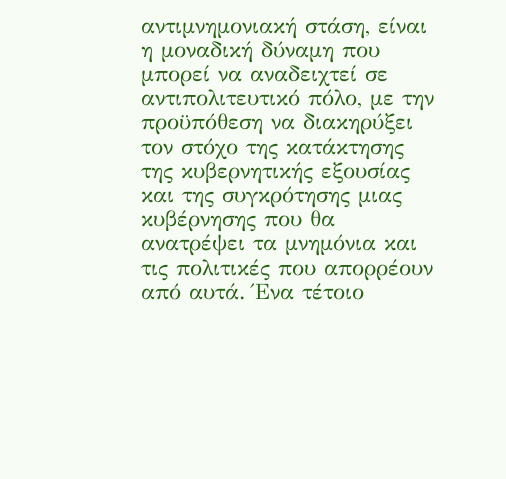αντιμνημονιακή στάση, είναι η μοναδική δύναμη που μπορεί να αναδειχτεί σε αντιπολιτευτικό πόλο, με την προϋπόθεση να διακηρύξει τον στόχο της κατάκτησης της κυβερνητικής εξουσίας και της συγκρότησης μιας κυβέρνησης που θα ανατρέψει τα μνημόνια και τις πολιτικές που απορρέουν από αυτά. Ένα τέτοιο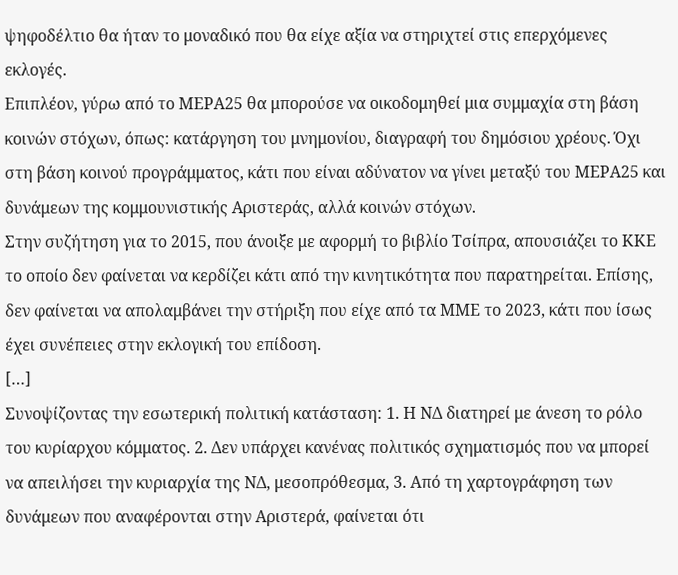ψηφοδέλτιο θα ήταν το μοναδικό που θα είχε αξία να στηριχτεί στις επερχόμενες εκλογές.
Επιπλέον, γύρω από το ΜΕΡΑ25 θα μπορούσε να οικοδομηθεί μια συμμαχία στη βάση κοινών στόχων, όπως: κατάργηση του μνημονίου, διαγραφή του δημόσιου χρέους. Όχι στη βάση κοινού προγράμματος, κάτι που είναι αδύνατον να γίνει μεταξύ του ΜΕΡΑ25 και δυνάμεων της κομμουνιστικής Αριστεράς, αλλά κοινών στόχων.
Στην συζήτηση για το 2015, που άνοιξε με αφορμή το βιβλίο Τσίπρα, απουσιάζει το ΚΚΕ το οποίο δεν φαίνεται να κερδίζει κάτι από την κινητικότητα που παρατηρείται. Επίσης, δεν φαίνεται να απολαμβάνει την στήριξη που είχε από τα ΜΜΕ το 2023, κάτι που ίσως έχει συνέπειες στην εκλογική του επίδοση.
[…]
Συνοψίζοντας την εσωτερική πολιτική κατάσταση: 1. Η ΝΔ διατηρεί με άνεση το ρόλο του κυρίαρχου κόμματος. 2. Δεν υπάρχει κανένας πολιτικός σχηματισμός που να μπορεί να απειλήσει την κυριαρχία της ΝΔ, μεσοπρόθεσμα, 3. Από τη χαρτογράφηση των δυνάμεων που αναφέρονται στην Αριστερά, φαίνεται ότι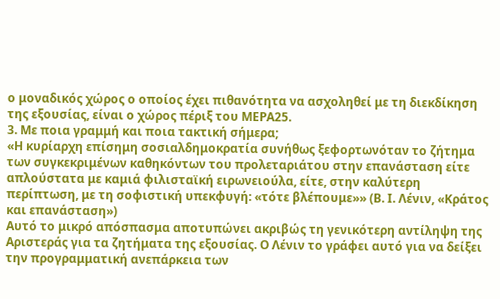ο μοναδικός χώρος ο οποίος έχει πιθανότητα να ασχοληθεί με τη διεκδίκηση της εξουσίας, είναι ο χώρος πέριξ του ΜΕΡΑ25.
3. Με ποια γραμμή και ποια τακτική σήμερα;
«Η κυρίαρχη επίσημη σοσιαλδημοκρατία συνήθως ξεφορτωνόταν το ζήτημα των συγκεκριμένων καθηκόντων του προλεταριάτου στην επανάσταση είτε απλούστατα με καμιά φιλισταϊκή ειρωνειούλα, είτε, στην καλύτερη περίπτωση, με τη σοφιστική υπεκφυγή: «τότε βλέπουμε»» (Β. Ι. Λένιν, «Κράτος και επανάσταση»)
Αυτό το μικρό απόσπασμα αποτυπώνει ακριβώς τη γενικότερη αντίληψη της Αριστεράς για τα ζητήματα της εξουσίας. Ο Λένιν το γράφει αυτό για να δείξει την προγραμματική ανεπάρκεια των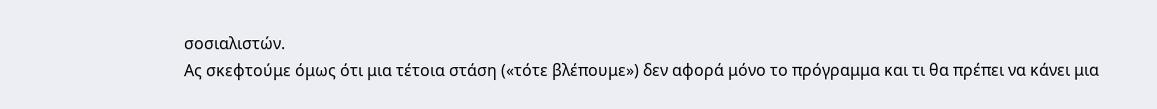σοσιαλιστών.
Ας σκεφτούμε όμως ότι μια τέτοια στάση («τότε βλέπουμε») δεν αφορά μόνο το πρόγραμμα και τι θα πρέπει να κάνει μια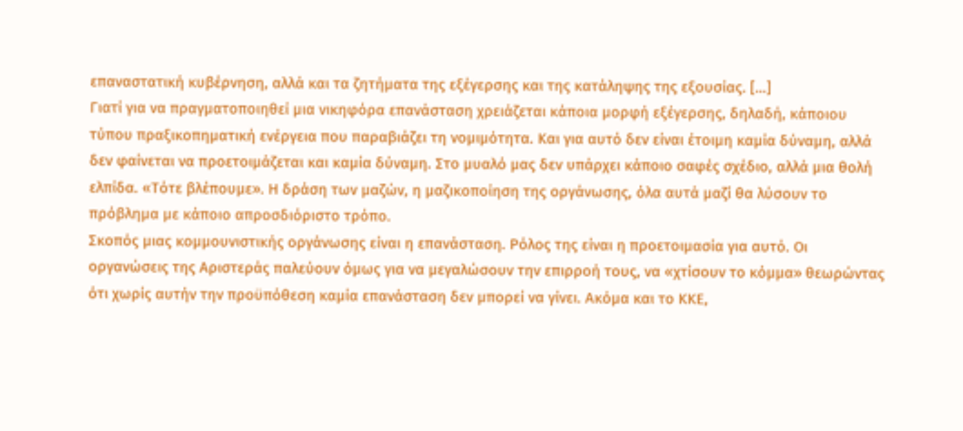επαναστατική κυβέρνηση, αλλά και τα ζητήματα της εξέγερσης και της κατάληψης της εξουσίας. […]
Γιατί για να πραγματοποιηθεί μια νικηφόρα επανάσταση χρειάζεται κάποια μορφή εξέγερσης, δηλαδή, κάποιου τύπου πραξικοπηματική ενέργεια που παραβιάζει τη νομιμότητα. Και για αυτό δεν είναι έτοιμη καμία δύναμη, αλλά δεν φαίνεται να προετοιμάζεται και καμία δύναμη. Στο μυαλό μας δεν υπάρχει κάποιο σαφές σχέδιο, αλλά μια θολή ελπίδα. «Τότε βλέπουμε». Η δράση των μαζών, η μαζικοποίηση της οργάνωσης, όλα αυτά μαζί θα λύσουν το πρόβλημα με κάποιο απροσδιόριστο τρόπο.
Σκοπός μιας κομμουνιστικής οργάνωσης είναι η επανάσταση. Ρόλος της είναι η προετοιμασία για αυτό. Οι οργανώσεις της Αριστεράς παλεύουν όμως για να μεγαλώσουν την επιρροή τους, να «χτίσουν το κόμμα» θεωρώντας ότι χωρίς αυτήν την προϋπόθεση καμία επανάσταση δεν μπορεί να γίνει. Ακόμα και το ΚΚΕ,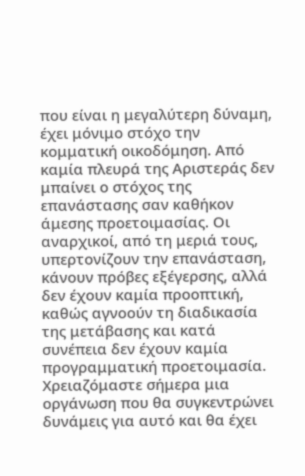που είναι η μεγαλύτερη δύναμη, έχει μόνιμο στόχο την κομματική οικοδόμηση. Από καμία πλευρά της Αριστεράς δεν μπαίνει ο στόχος της επανάστασης σαν καθήκον άμεσης προετοιμασίας. Οι αναρχικοί, από τη μεριά τους, υπερτονίζουν την επανάσταση, κάνουν πρόβες εξέγερσης, αλλά δεν έχουν καμία προοπτική, καθώς αγνοούν τη διαδικασία της μετάβασης και κατά συνέπεια δεν έχουν καμία προγραμματική προετοιμασία.
Χρειαζόμαστε σήμερα μια οργάνωση που θα συγκεντρώνει δυνάμεις για αυτό και θα έχει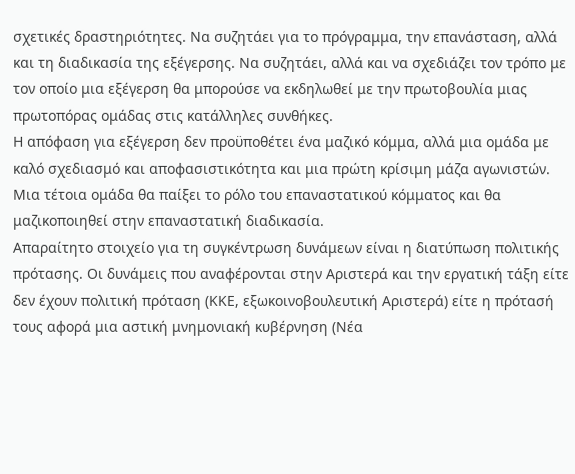σχετικές δραστηριότητες. Να συζητάει για το πρόγραμμα, την επανάσταση, αλλά και τη διαδικασία της εξέγερσης. Να συζητάει, αλλά και να σχεδιάζει τον τρόπο με τον οποίο μια εξέγερση θα μπορούσε να εκδηλωθεί με την πρωτοβουλία μιας πρωτοπόρας ομάδας στις κατάλληλες συνθήκες.
Η απόφαση για εξέγερση δεν προϋποθέτει ένα μαζικό κόμμα, αλλά μια ομάδα με καλό σχεδιασμό και αποφασιστικότητα και μια πρώτη κρίσιμη μάζα αγωνιστών. Μια τέτοια ομάδα θα παίξει το ρόλο του επαναστατικού κόμματος και θα μαζικοποιηθεί στην επαναστατική διαδικασία.
Απαραίτητο στοιχείο για τη συγκέντρωση δυνάμεων είναι η διατύπωση πολιτικής πρότασης. Οι δυνάμεις που αναφέρονται στην Αριστερά και την εργατική τάξη είτε δεν έχουν πολιτική πρόταση (ΚΚΕ, εξωκοινοβουλευτική Αριστερά) είτε η πρότασή τους αφορά μια αστική μνημονιακή κυβέρνηση (Νέα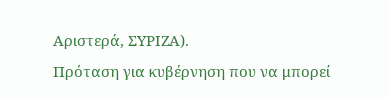Αριστερά, ΣΥΡΙΖΑ).
Πρόταση για κυβέρνηση που να μπορεί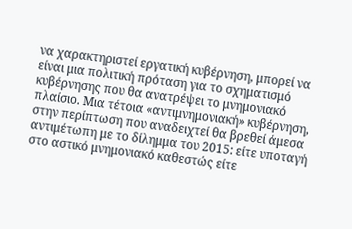να χαρακτηριστεί εργατική κυβέρνηση, μπορεί να είναι μια πολιτική πρόταση για το σχηματισμό κυβέρνησης που θα ανατρέψει το μνημονιακό πλαίσιο. Μια τέτοια «αντιμνημονιακή» κυβέρνηση, στην περίπτωση που αναδειχτεί θα βρεθεί άμεσα αντιμέτωπη με το δίλημμα του 2015: είτε υποταγή στο αστικό μνημονιακό καθεστώς είτε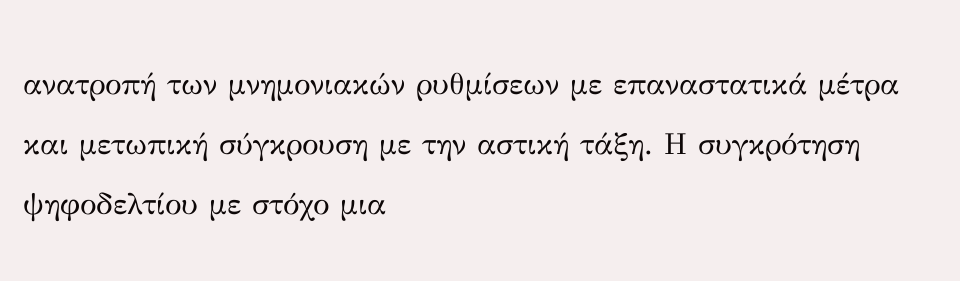ανατροπή των μνημονιακών ρυθμίσεων με επαναστατικά μέτρα και μετωπική σύγκρουση με την αστική τάξη. Η συγκρότηση ψηφοδελτίου με στόχο μια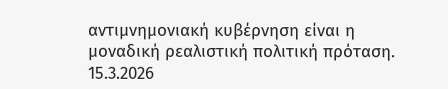αντιμνημονιακή κυβέρνηση είναι η μοναδική ρεαλιστική πολιτική πρόταση.
15.3.2026